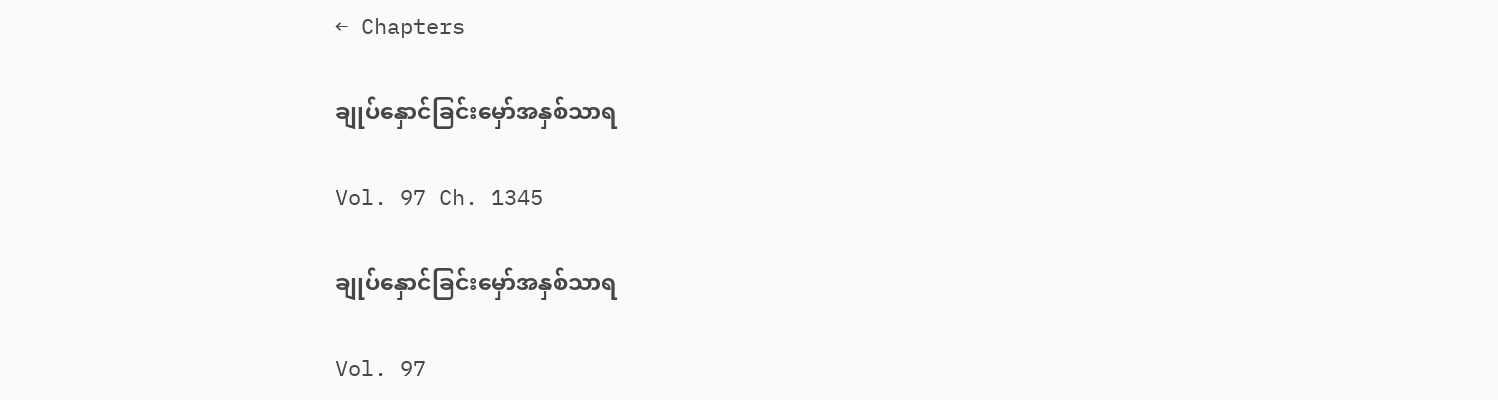← Chapters

ချုပ်နှောင်ခြင်းမှော်အနှစ်သာရ

Vol. 97 Ch. 1345

ချုပ်နှောင်ခြင်းမှော်အနှစ်သာရ

Vol. 97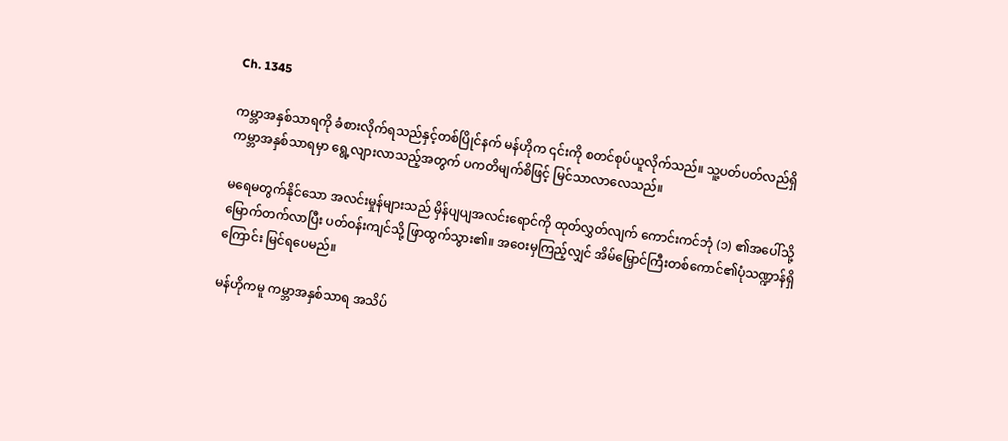Ch. 1345

ကမ္ဘာအနှစ်သာရကို ခံစားလိုက်ရသည်နှင့်တစ်ပြိုင်နက် မန်ဟိုက ၎င်းကို စတင်စုပ်ယူလိုက်သည်။ သူ့ပတ်ပတ်လည်ရှိ ကမ္ဘာအနှစ်သာရမှာ ရွေ့လျားလာသည့်အတွက် ပကတိမျက်စိဖြင့် မြင်သာလာလေသည်။

မရေမတွက်နိုင်သော အလင်းမှုန်များသည် မှိန်ပျပျအလင်းရောင်ကို ထုတ်လွှတ်လျက် ကောင်းကင်ဘုံ (၁) ၏အပေါ်သို့ မြောက်တက်လာပြီး ပတ်ဝန်းကျင်သို့ ဖြာထွက်သွား၏။ အဝေးမှကြည့်လျှင် အိမ်မြှောင်ကြီးတစ်ကောင်၏ပုံသဏ္ဍာန်ရှိကြောင်း မြင်ရပေမည်။

မန်ဟိုကမူ ကမ္ဘာအနှစ်သာရ အသိပ်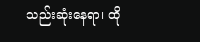သည်းဆုံးနေရာ၊ ထို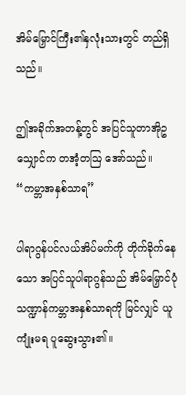အိမ်မြှောင်ကြီး၏နှလုံးသားတွင် တည်ရှိသည်။

ဤအခိုက်အတန့်တွင် အပြင်သူတာအိုဥသျှောင်က တအံ့တဩ အော်သည်။ “ကမ္ဘာအနှစ်သာရ”

ပါရာဂွန်ပင်လယ်အိပ်မက်ကို တိုက်ခိုက်နေသော အပြင်သူပါရာဂွန်သည် အိမ်မြှောင်ပုံသဏ္ဍာန်ကမ္ဘာအနှစ်သာရကို မြင်လျှင် ယူကျုံးမရ ပူဆွေးသွား၏။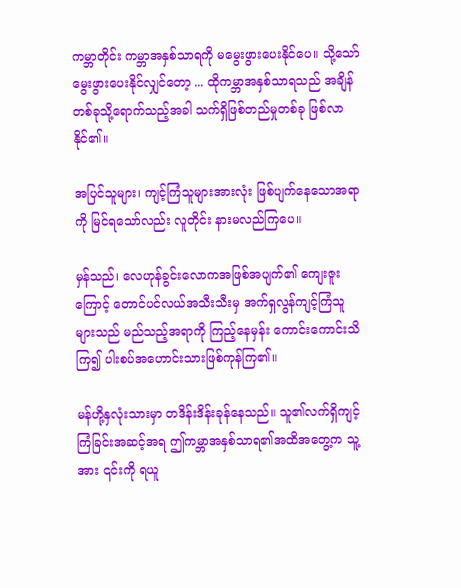ကမ္ဘာတိုင်း ကမ္ဘာအနှစ်သာရကို မမွေးဖွားပေးနိုင်ပေ။ သို့သော် မွေးဖွားပေးနိုင်လျှင်တော့ ... ထိုကမ္ဘာအနှစ်သာရသည် အချိန်တစ်ခုသို့ရောက်သည့်အခါ သက်ရှိဖြစ်တည်မှုတစ်ခု ဖြစ်လာနိုင်၏။

အပြင်သူများ၊ ကျင့်ကြံသူများအားလုံး ဖြစ်ပျက်နေသောအရာကို မြင်ရသော်လည်း လူတိုင်း နားမလည်ကြပေ။

မှန်သည်၊ လေဟုန်ခွင်းလောကအဖြစ်အပျက်၏ ကျေးဇူးကြောင့် တောင်ပင်လယ်အသီးသီးမှ အက်ရှလွန်ကျင့်ကြံသူများသည် မည်သည့်အရာကို ကြည့်နေမှန်း ကောင်းကောင်းသိကြ၍ ပါးစပ်အဟောင်းသားဖြစ်ကုန်ကြ၏။

မန်ဟို့နှလုံးသားမှာ တဒိန်းဒိန်းခုန်နေသည်။ သူ၏လက်ရှိကျင့်ကြံခြင်းအဆင့်အရ ဤကမ္ဘာအနှစ်သာရ၏အထိအတွေ့က သူ့အား ၎င်းကို ရယူ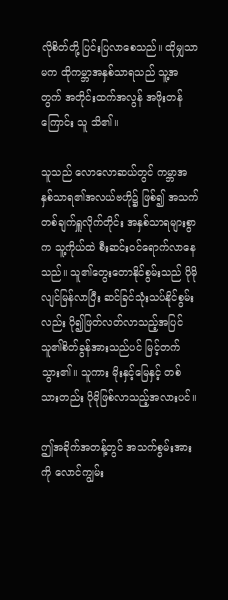လိုစိတ်တို့ ပြင်းပြလာစေသည်။ ထိုမျှသာမက ထိုကမ္ဘာအနှစ်သာရသည် သူ့အတွက် အတိုင်းထက်အလွန် အဖိုးတန်ကြောင်း သူ သိ၏။

သူသည် လောလောဆယ်တွင် ကမ္ဘာအနှစ်သာရ၏အလယ်ဗဟို၌ ဖြစ်၍ အသက်တစ်ချက်ရှူလိုက်တိုင်း အနှစ်သာရများစွာက သူ့ကိုယ်ထဲ စီးဆင်းဝင်ရောက်လာနေသည်။ သူ၏တွေးတောနိုင်စွမ်းသည် ပိုမိုလျင်မြန်လာပြီး ဆင်ခြင်သုံးသပ်နိုင်စွမ်းလည်း ပို၍ဖြတ်လတ်လာသည့်အပြင် သူ၏စိတ်ခွန်အားသည်ပင် မြင့်တက်သွား၏။ သူကား မိုးနှင့်မြေနှင့် တစ်သားတည်း ပိုမိုဖြစ်လာသည့်အလားပင်။

ဤအခိုက်အတန့်တွင် အသက်စွမ်းအားကို လောင်ကျွမ်း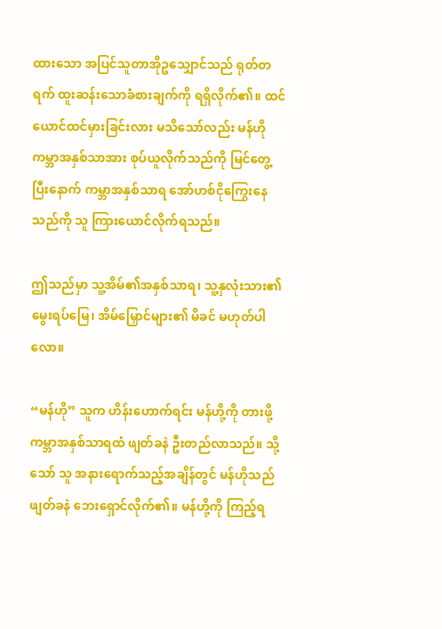ထားသော အပြင်သူတာအိုဥသျှောင်သည် ရုတ်တရက် ထူးဆန်းသောခံစားချက်ကို ရရှိလိုက်၏။ ထင်ယောင်ထင်မှားခြင်းလား မသိသော်လည်း မန်ဟို ကမ္ဘာအနှစ်သာအား စုပ်ယူလိုက်သည်ကို မြင်တွေ့ပြီးနောက် ကမ္ဘာအနှစ်သာရ အော်ဟစ်ငိုကြွေးနေသည်ကို သူ ကြားယောင်လိုက်ရသည်။

ဤသည်မှာ သူ့အိမ်၏အနှစ်သာရ၊ သူ့နှလုံးသား၏ မွေးရပ်မြေ၊ အိမ်မြှောင်များ၏ မိခင် မဟုတ်ပါလော။

“မန်ဟို” သူက ဟိန်းဟောက်ရင်း မန်ဟို့ကို တားဖို့ ကမ္ဘာအနှစ်သာရထံ ဖျတ်ခနဲ ဦးတည်လာသည်။ သို့သော် သူ အနားရောက်သည့်အချိန်တွင် မန်ဟိုသည် ဖျတ်ခနဲ ဘေးရှောင်လိုက်၏။ မန်ဟို့ကို ကြည့်ရ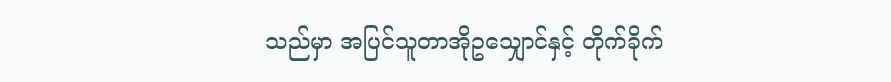သည်မှာ အပြင်သူတာအိုဥသျှောင်နှင့် တိုက်ခိုက်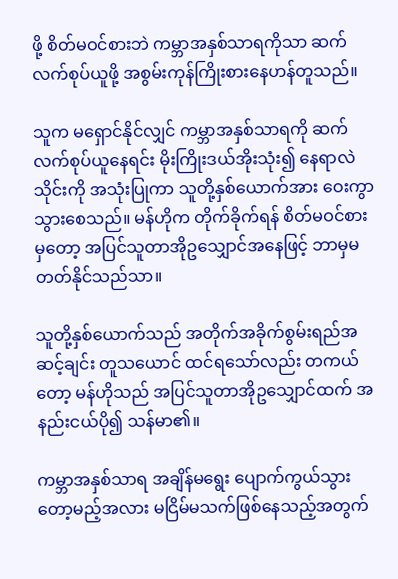ဖို့ စိတ်မဝင်စားဘဲ ကမ္ဘာအနှစ်သာရကိုသာ ဆက်လက်စုပ်ယူဖို့ အစွမ်းကုန်ကြိုးစားနေဟန်တူသည်။

သူက မရှောင်နိုင်လျှင် ကမ္ဘာအနှစ်သာရကို ဆက်လက်စုပ်ယူနေရင်း မိုးကြိုးဒယ်အိုးသုံး၍ နေရာလဲသိုင်းကို အသုံးပြုကာ သူတို့နှစ်ယောက်အား ဝေးကွာသွားစေသည်။ မန်ဟိုက တိုက်ခိုက်ရန် စိတ်မဝင်စားမှတော့ အပြင်သူတာအိုဥသျှောင်အနေဖြင့် ဘာမှမတတ်နိုင်သည်သာ။

သူတို့နှစ်ယောက်သည် အတိုက်အခိုက်စွမ်းရည်အဆင့်ချင်း တူသယောင် ထင်ရသော်လည်း တကယ်တော့ မန်ဟိုသည် အပြင်သူတာအိုဥသျှောင်ထက် အနည်းငယ်ပို၍ သန်မာ၏။

ကမ္ဘာအနှစ်သာရ အချိန်မရွေး ပျောက်ကွယ်သွားတော့မည့်အလား မငြိမ်မသက်ဖြစ်နေသည့်အတွက်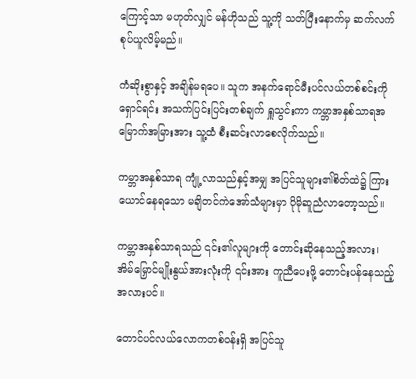ကြောင့်သာ မဟုတ်လျှင် မန်ဟိုသည် သူ့ကို သတ်ပြီးနောက်မှ ဆက်လက်စုပ်ယူလိမ့်မည်။

ကံဆိုးစွာနှင့် အချိန်မရပေ။ သူက အနက်ရောင်မီးပင်လယ်တစ်စင်းကို ရှောင်ရင်း အသက်ပြင်းပြင်းတစ်ချက် ရှူသွင်းကာ ကမ္ဘာအနှစ်သာရအမြောက်အမြားအား သူ့ထံ စီးဆင်းလာစေလိုက်သည်။

ကမ္ဘာအနှစ်သာရ ကျုံ့လာသည်နှင့်အမျှ အပြင်သူများ၏စိတ်ထဲ၌ ကြားယောင်နေရသော မချိတင်ကဲအော်သံများမှာ ပိုမိုဆူညံလာတော့သည်။

ကမ္ဘာအနှစ်သာရသည် ၎င်း၏လူများကို တောင်းဆိုနေသည့်အလား၊ အိမ်မြှောင်မျိုးနွယ်အားလုံးကို ၎င်းအား ကူညီပေးဖို့ တောင်းပန်နေသည့်အလားပင်။

တောင်ပင်လယ်လောကတစ်ဝန်းရှိ အပြင်သူ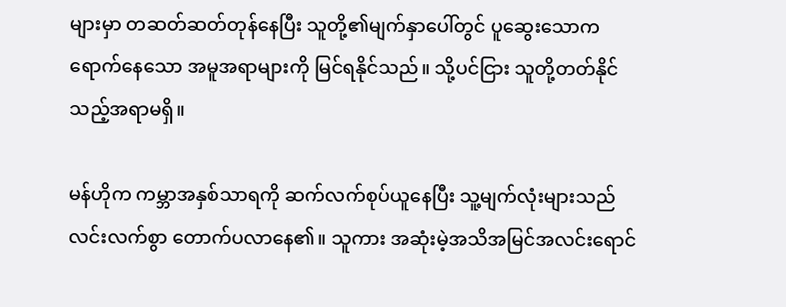များမှာ တဆတ်ဆတ်တုန်နေပြီး သူတို့၏မျက်နှာပေါ်တွင် ပူဆွေးသောကရောက်နေသော အမူအရာများကို မြင်ရနိုင်သည်။ သို့ပင်ငြား သူတို့တတ်နိုင်သည့်အရာမရှိ။

မန်ဟိုက ကမ္ဘာအနှစ်သာရကို ဆက်လက်စုပ်ယူနေပြီး သူ့မျက်လုံးများသည် လင်းလက်စွာ တောက်ပလာနေ၏။ သူကား အဆုံးမဲ့အသိအမြင်အလင်းရောင်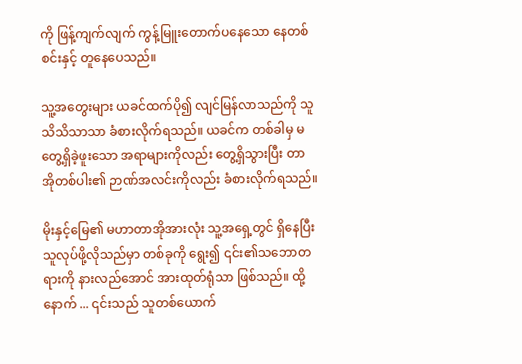ကို ဖြန့်ကျက်လျက် ကွန့်မြူးတောက်ပနေသော နေတစ်စင်းနှင့် တူနေပေသည်။

သူ့အတွေးများ ယခင်ထက်ပို၍ လျင်မြန်လာသည်ကို သူ သိသိသာသာ ခံစားလိုက်ရသည်။ ယခင်က တစ်ခါမှ မတွေ့ရှိခဲ့ဖူးသော အရာများကိုလည်း တွေ့ရှိသွားပြီး တာအိုတစ်ပါး၏ ဉာဏ်အလင်းကိုလည်း ခံစားလိုက်ရသည်။

မိုးနှင့်မြေ၏ မဟာတာအိုအားလုံး သူ့အရှေ့တွင် ရှိနေပြီး သူလုပ်ဖို့လိုသည်မှာ တစ်ခုကို ရွေး၍ ၎င်း၏သဘောတရားကို နားလည်အောင် အားထုတ်ရုံသာ ဖြစ်သည်။ ထို့နောက် ... ၎င်းသည် သူတစ်ယောက်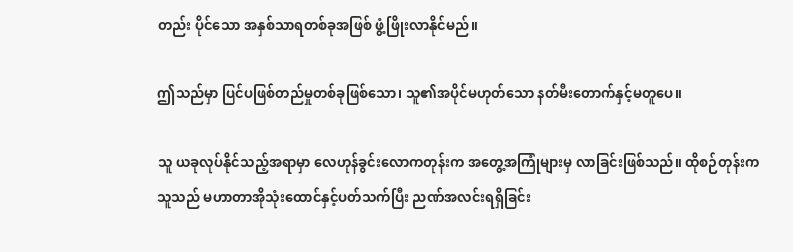တည်း ပိုင်သော အနှစ်သာရတစ်ခုအဖြစ် ဖွံ့ဖြိုးလာနိုင်မည်။

ဤသည်မှာ ပြင်ပဖြစ်တည်မှုတစ်ခုဖြစ်သော၊ သူ၏အပိုင်မဟုတ်သော နတ်မီးတောက်နှင့်မတူပေ။

သူ ယခုလုပ်နိုင်သည့်အရာမှာ လေဟုန်ခွင်းလောကတုန်းက အတွေ့အကြုံများမှ လာခြင်းဖြစ်သည်။ ထိုစဉ်တုန်းက သူသည် မဟာတာအိုသုံးထောင်နှင့်ပတ်သက်ပြီး ညဏ်အလင်းရရှိခြင်း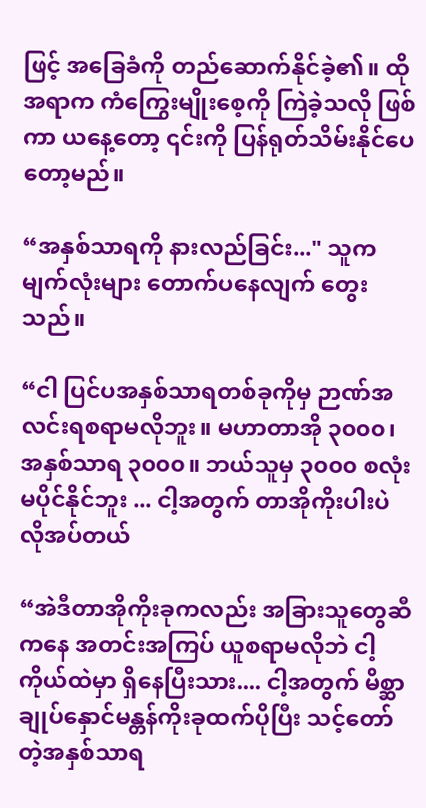ဖြင့် အခြေခံကို တည်ဆောက်နိုင်ခဲ့၏။ ထိုအရာက ကံကြွေးမျိုးစေ့ကို ကြဲခဲ့သလို ဖြစ်ကာ ယနေ့တော့ ၎င်းကို ပြန်ရုတ်သိမ်းနိုင်ပေတော့မည်။

“အနှစ်သာရကို နားလည်ခြင်း..." သူက မျက်လုံးများ တောက်ပနေလျက် တွေးသည်။

“ငါ ပြင်ပအနှစ်သာရတစ်ခုကိုမှ ဉာဏ်အလင်းရစရာမလိုဘူး။ မဟာတာအို ၃၀၀၀၊ အနှစ်သာရ ၃၀၀၀။ ဘယ်သူမှ ၃၀၀၀ စလုံး မပိုင်နိုင်ဘူး ... ငါ့အတွက် တာအိုကိုးပါးပဲ လိုအပ်တယ်

“အဲဒီတာအိုကိုးခုကလည်း အခြားသူတွေဆီကနေ အတင်းအကြပ် ယူစရာမလိုဘဲ ငါ့ကိုယ်ထဲမှာ ရှိနေပြီးသား.... ငါ့အတွက် မိစ္ဆာချုပ်နှောင်မန္တန်ကိုးခုထက်ပိုပြီး သင့်တော်တဲ့အနှစ်သာရ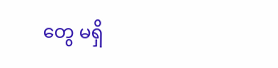တွေ မရှိ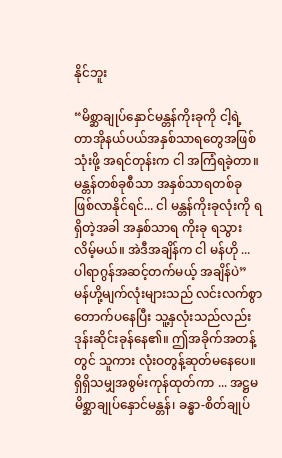နိုင်ဘူး

“မိစ္ဆာချုပ်နှောင်မန္တန်ကိုးခုကို ငါ့ရဲ့ တာအိုနယ်ပယ်အနှစ်သာရတွေအဖြစ် သုံးဖို့ အရင်တုန်းက ငါ အကြံရခဲ့တာ။ မန္တန်တစ်ခုစီသာ အနှစ်သာရတစ်ခု ဖြစ်လာနိုင်ရင်... ငါ မန္တန်ကိုးခုလုံးကို ရရှိတဲ့အခါ အနှစ်သာရ ကိုးခု ရသွားလိမ့်မယ်။ အဲဒီအချိန်က ငါ မန်ဟို ... ပါရာဂွန်အဆင့်တက်မယ့် အချိန်ပဲ” မန်ဟို့မျက်လုံးများသည် လင်းလက်စွာ တောက်ပနေပြီး သူ့နှလုံးသည်လည်း ဒုန်းဆိုင်းခုန်နေ၏။ ဤအခိုက်အတန့်တွင် သူကား လုံးဝတွန့်ဆုတ်မနေပေ။ ရှိရှိသမျှအစွမ်းကုန်ထုတ်ကာ ... အဋ္ဌမမိစ္ဆာချုပ်နှောင်မန္တန်၊ ခန္ဓာ-စိတ်ချုပ်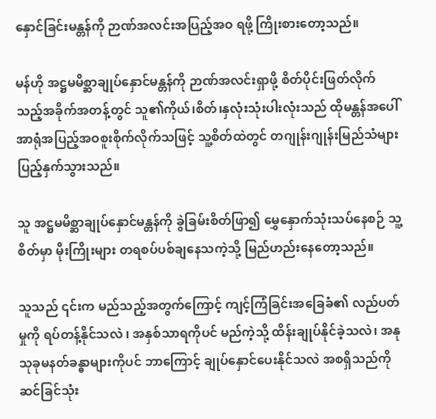နှောင်ခြင်းမန္တန်ကို ဉာဏ်အလင်းအပြည့်အဝ ရဖို့ ကြိုးစားတော့သည်။

မန်ဟို အဋ္ဌမမိစ္ဆာချုပ်နှောင်မန္တန်ကို ဉာဏ်အလင်းရှာဖို့ စိတ်ပိုင်းဖြတ်လိုက်သည့်အခိုက်အတန့်တွင် သူ၏ကိုယ်၊စိတ်၊နှလုံးသုံးပါးလုံးသည် ထိုမန္တန်အပေါ် အာရုံအပြည့်အဝစူးစိုက်လိုက်သဖြင့် သူ့စိတ်ထဲတွင် တဂျုန်းဂျုန်းမြည်သံများ ပြည့်နှက်သွားသည်။

သူ အဋ္ဌမမိစ္ဆာချုပ်နှောင်မန္တန်ကို ခွဲခြမ်းစိတ်ဖြာ၍ မွှေနှောက်သုံးသပ်နေစဉ် သူ့စိတ်မှာ မိုးကြိုးများ တရစပ်ပစ်ချနေသကဲ့သို့ မြည်ဟည်းနေတော့သည်။

သူသည် ၎င်းက မည်သည့်အတွက်ကြောင့် ကျင့်ကြံခြင်းအခြေခံ၏ လည်ပတ်မှုကို ရပ်တန့်နိုင်သလဲ ၊ အနှစ်သာရကိုပင် မည်ကဲ့သို့ ထိန်းချုပ်နိုင်ခဲ့သလဲ၊ အနုသုခုမနတ်ခန္ဓာများကိုပင် ဘာကြောင့် ချုပ်နှောင်ပေးနိုင်သလဲ အစရှိသည်ကို ဆင်ခြင်သုံး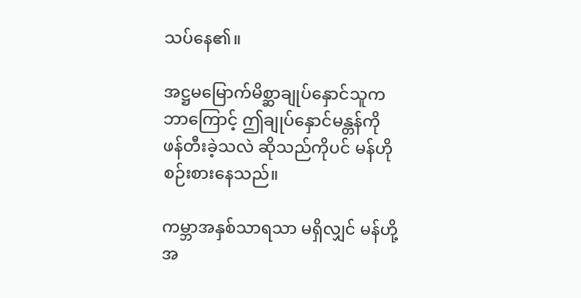သပ်နေ၏။

အဋ္ဌမမြောက်မိစ္ဆာချုပ်နှောင်သူက ဘာကြောင့် ဤချုပ်နှောင်မန္တန်ကို ဖန်တီးခဲ့သလဲ ဆိုသည်ကိုပင် မန်ဟို စဉ်းစားနေသည်။

ကမ္ဘာအနှစ်သာရသာ မရှိလျှင် မန်ဟို့အ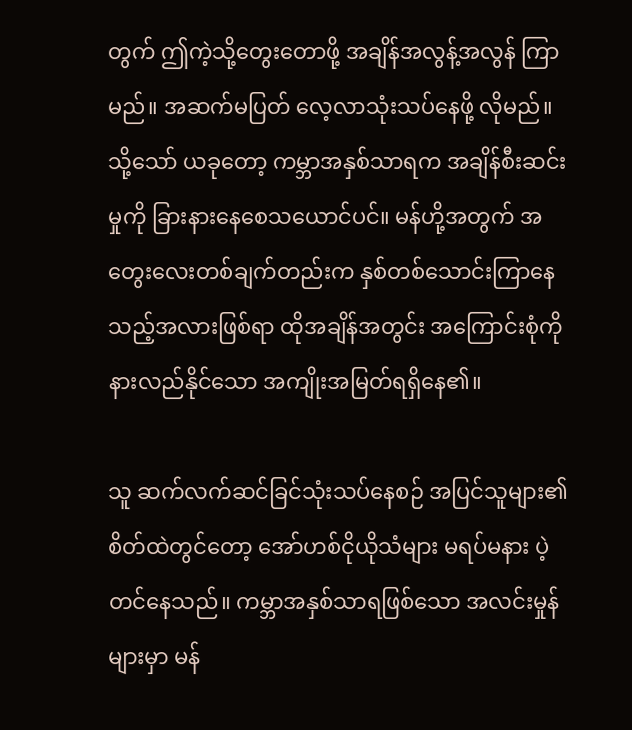တွက် ဤကဲ့သို့တွေးတောဖို့ အချိန်အလွန့်အလွန် ကြာမည်။ အဆက်မပြတ် လေ့လာသုံးသပ်နေဖို့ လိုမည်။ သို့သော် ယခုတော့ ကမ္ဘာအနှစ်သာရက အချိန်စီးဆင်းမှုကို ခြားနားနေစေသယောင်ပင်။ မန်ဟို့အတွက် အတွေးလေးတစ်ချက်တည်းက နှစ်တစ်သောင်းကြာနေသည့်အလားဖြစ်ရာ ထိုအချိန်အတွင်း အကြောင်းစုံကို နားလည်နိုင်သော အကျိုးအမြတ်ရရှိနေ၏။

သူ ဆက်လက်ဆင်ခြင်သုံးသပ်နေစဉ် အပြင်သူများ၏စိတ်ထဲတွင်တော့ အော်ဟစ်ငိုယိုသံများ မရပ်မနား ပဲ့တင်နေသည်။ ကမ္ဘာအနှစ်သာရဖြစ်သော အလင်းမှုန်များမှာ မန်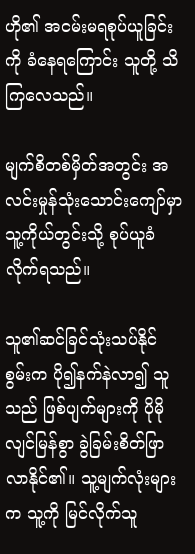ဟို၏ အငမ်းမရစုပ်ယူခြင်းကို ခံနေရကြောင်း သူတို့ သိကြလေသည်။

မျက်စိတစ်မှိတ်အတွင်း အလင်းမှုန်သုံးသောင်းကျော်မှာ သူ့ကိုယ်တွင်းသို့ စုပ်ယူခံလိုက်ရသည်။

သူ၏ဆင်ခြင်သုံးသပ်နိုင်စွမ်းက ပို၍နက်နဲလာ၍ သူသည် ဖြစ်ပျက်များကို ပိုမိုလျင်မြန်စွာ ခွဲခြမ်းစိတ်ဖြာလာနိုင်၏။ သူ့မျက်လုံးများက သူ့ကို မြင်လိုက်သူ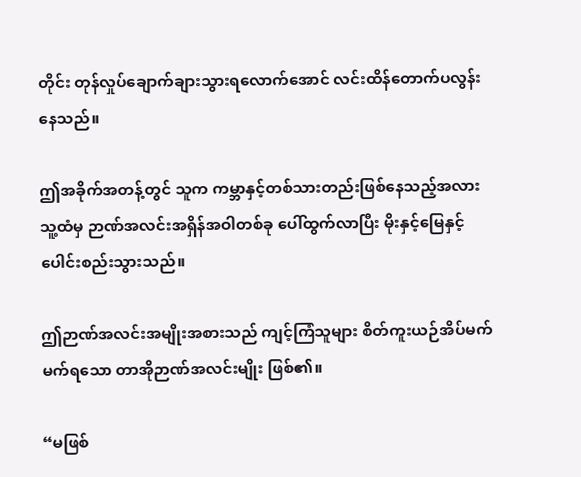တိုင်း တုန်လှုပ်ချောက်ချားသွားရလောက်အောင် လင်းထိန်တောက်ပလွန်းနေသည်။

ဤအခိုက်အတန့်တွင် သူက ကမ္ဘာနှင့်တစ်သားတည်းဖြစ်နေသည့်အလား သူ့ထံမှ ဉာဏ်အလင်းအရှိန်အဝါတစ်ခု ပေါ်ထွက်လာပြီး မိုးနှင့်မြေနှင့် ပေါင်းစည်းသွားသည်။

ဤဉာဏ်အလင်းအမျိုးအစားသည် ကျင့်ကြံသူများ စိတ်ကူးယဉ်အိပ်မက်မက်ရသော တာအိုဉာဏ်အလင်းမျိုး ဖြစ်၏။

“မဖြစ်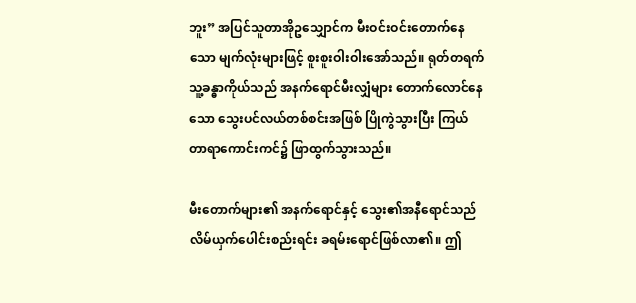ဘူး” အပြင်သူတာအိုဥသျှောင်က မီးဝင်းဝင်းတောက်နေသော မျက်လုံးများဖြင့် စူးစူးဝါးဝါးအော်သည်။ ရုတ်တရက် သူ့ခန္ဓာကိုယ်သည် အနက်ရောင်မီးလျှံများ တောက်လောင်နေသော သွေးပင်လယ်တစ်စင်းအဖြစ် ပြိုကွဲသွားပြီး ကြယ်တာရာကောင်းကင်၌ ဖြာထွက်သွားသည်။

မီးတောက်များ၏ အနက်ရောင်နှင့် သွေး၏အနီရောင်သည် လိမ်ယှက်ပေါင်းစည်းရင်း ခရမ်းရောင်ဖြစ်လာ၏။ ဤ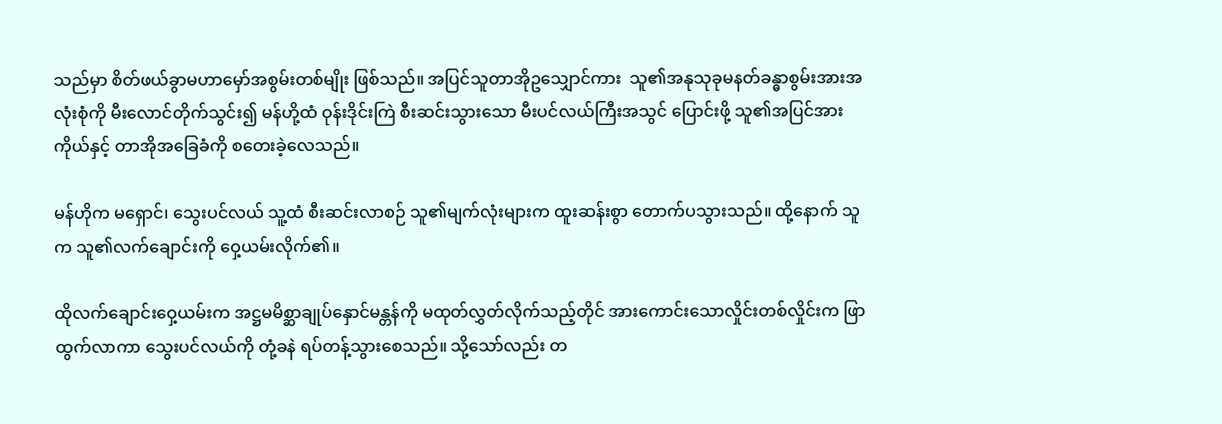သည်မှာ စိတ်ဖယ်ခွာမဟာမှော်အစွမ်းတစ်မျိုး ဖြစ်သည်။ အပြင်သူတာအိုဥသျှောင်ကား  သူ၏အနုသုခုမနတ်ခန္ဓာစွမ်းအားအလုံးစုံကို မီးလောင်တိုက်သွင်း၍ မန်ဟို့ထံ ဝုန်းဒိုင်းကြဲ စီးဆင်းသွားသော မီးပင်လယ်ကြီးအသွင် ပြောင်းဖို့ သူ၏အပြင်အားကိုယ်နှင့် တာအိုအခြေခံကို စတေးခဲ့လေသည်။

မန်ဟိုက မရှောင်၊ သွေးပင်လယ် သူ့ထံ စီးဆင်းလာစဉ် သူ၏မျက်လုံးများက ထူးဆန်းစွာ တောက်ပသွားသည်။ ထို့နောက် သူက သူ၏လက်ချောင်းကို ဝှေ့ယမ်းလိုက်၏။

ထိုလက်ချောင်းဝှေ့ယမ်းက အဋ္ဌမမိစ္ဆာချုပ်နှောင်မန္တန်ကို မထုတ်လွှတ်လိုက်သည့်တိုင် အားကောင်းသောလှိုင်းတစ်လှိုင်းက ဖြာထွက်လာကာ သွေးပင်လယ်ကို တုံ့ခနဲ ရပ်တန့်သွားစေသည်။ သို့သော်လည်း တ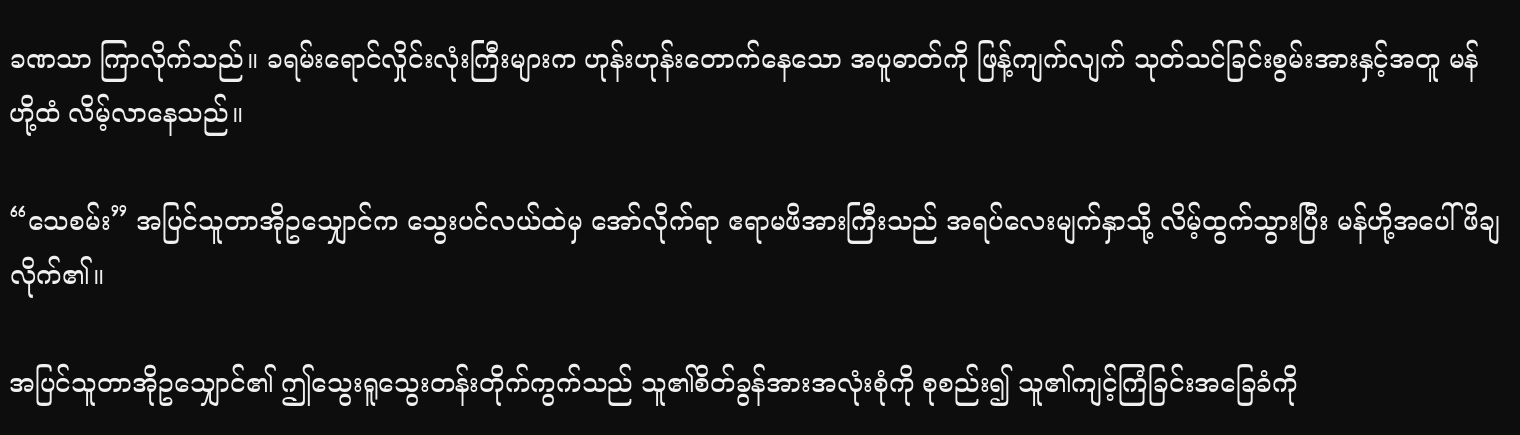ခဏသာ ကြာလိုက်သည်။ ခရမ်းရောင်လှိုင်းလုံးကြီးများက ဟုန်းဟုန်းတောက်နေသော အပူဓာတ်ကို ဖြန့်ကျက်လျက် သုတ်သင်ခြင်းစွမ်းအားနှင့်အတူ မန်ဟို့ထံ လိမ့်လာနေသည်။

“သေစမ်း” အပြင်သူတာအိုဥသျှောင်က သွေးပင်လယ်ထဲမှ အော်လိုက်ရာ ဧရာမဖိအားကြီးသည် အရပ်လေးမျက်နှာသို့ လိမ့်ထွက်သွားပြီး မန်ဟို့အပေါ် ဖိချလိုက်၏။

အပြင်သူတာအိုဥသျှောင်၏ ဤသွေးရူသွေးတန်းတိုက်ကွက်သည် သူ၏စိတ်ခွန်အားအလုံးစုံကို စုစည်း၍ သူ၏ကျင့်ကြံခြင်းအခြေခံကို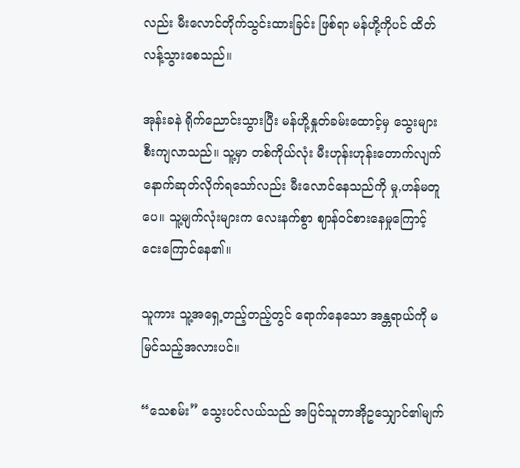လည်း မီးလောင်တိုက်သွင်းထားခြင်း ဖြစ်ရာ မန်ဟို့ကိုပင် ထိတ်လန့်သွားစေသည်။

အုန်းခနဲ ရိုက်ညောင်းသွားပြီး မန်ဟို့နှုတ်ခမ်းထောင့်မှ သွေးများ စီးကျလာသည်။ သူ့မှာ တစ်ကိုယ်လုံး မီးဟုန်းဟုန်းတောက်လျက် နောက်ဆုတ်လိုက်ရသော်လည်း မီးလောင်နေသည်ကို မှု,ဟန်မတူပေ။ သူ့မျက်လုံးများက လေးနက်စွာ ဈာန်ဝင်စားနေမှုကြောင့် ငေးကြောင်နေ၏။

သူကား သူ့အရှေ့တည့်တည့်တွင် ရောက်နေသော အန္တရာယ်ကို မမြင်သည့်အလားပင်။

“သေစမ်း” သွေးပင်လယ်သည် အပြင်သူတာအိုဥသျှောင်၏မျက်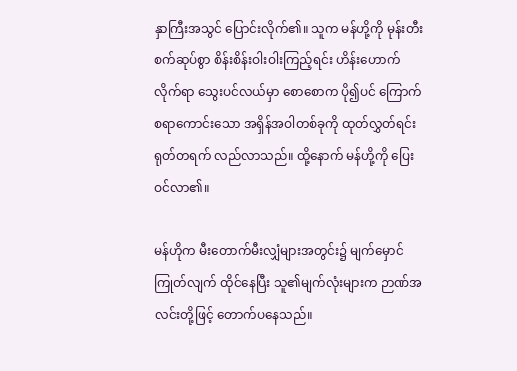နှာကြီးအသွင် ပြောင်းလိုက်၏။ သူက မန်ဟို့ကို မုန်းတီးစက်ဆုပ်စွာ စိန်းစိန်းဝါးဝါးကြည့်ရင်း ဟိန်းဟောက်လိုက်ရာ သွေးပင်လယ်မှာ စောစောက ပို၍ပင် ကြောက်စရာကောင်းသော အရှိန်အဝါတစ်ခုကို ထုတ်လွှတ်ရင်း ရုတ်တရက် လည်လာသည်။ ထို့နောက် မန်ဟို့ကို ပြေးဝင်လာ၏။

မန်ဟိုက မီးတောက်မီးလျှံများအတွင်း၌ မျက်မှောင်ကြုတ်လျက် ထိုင်နေပြီး သူ၏မျက်လုံးများက ဉာဏ်အလင်းတို့ဖြင့် တောက်ပနေသည်။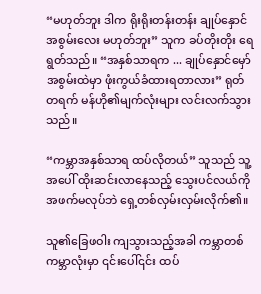“မဟုတ်ဘူး ဒါက ရိုးရိုးတန်းတန်း ချုပ်နှောင်အစွမ်းလေး မဟုတ်ဘူး” သူက ခပ်တိုးတိုး ရေရွတ်သည်။ “အနှစ်သာရက ... ချုပ်နှောင်မှော်အစွမ်းထဲမှာ ဖုံးကွယ်ခံထားရတာလား” ရုတ်တရက် မန်ဟို၏မျက်လုံးများ လင်းလက်သွားသည်။

“ကမ္ဘာအနှစ်သာရ ထပ်လိုတယ်” သူသည် သူ့အပေါ် ထိုးဆင်းလာနေသည့် သွေးပင်လယ်ကို အဖက်မလုပ်ဘဲ ရှေ့တစ်လှမ်းလှမ်းလိုက်၏။

သူ၏ခြေဖဝါး ကျသွားသည့်အခါ ကမ္ဘာတစ်ကမ္ဘာလုံးမှာ ၎င်းပေါ်၎င်း ထပ်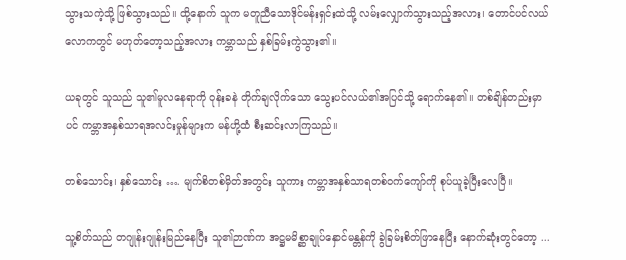သွားသကဲ့သို့ ဖြစ်သွားသည်။ ထို့နောက် သူက မတူညီသောဒိုင်မန်းရှင်းထဲသို့ လမ်းလျှောက်သွားသည့်အလား၊ တောင်ပင်လယ်လောကတွင် မဟုတ်တော့သည့်အလား ကမ္ဘာသည် နှစ်ခြမ်းကွဲသွား၏။

ယခုတွင် သူသည် သူ၏မူလနေရာကို ဝုန်းခနဲ တိုက်ချလိုက်သော သွေးပင်လယ်၏အပြင်သို့ ရောက်နေ၏။ တစ်ချိန်တည်းမှာပင် ကမ္ဘာအနှစ်သာရအလင်းမှုန်များက မန်ဟို့ထံ စီးဆင်းလာကြသည်။

တစ်သောင်း၊ နှစ်သောင်း …. မျက်စိတစ်မှိတ်အတွင်း သူကား ကမ္ဘာအနှစ်သာရတစ်ဝက်ကျော်ကို စုပ်ယူခဲ့ပြီးလေပြီ။

သူ့စိတ်သည် တဂျုန်းဂျုန်းမြည်နေပြီး သူ၏ဉာဏ်က အဋ္ဌမမိစ္ဆာချုပ်နှောင်မန္တန်ကို ခွဲခြမ်းစိတ်ဖြာနေပြီး နောက်ဆုံးတွင်တော့ ...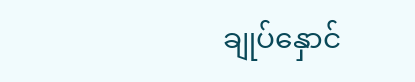ချုပ်နှောင်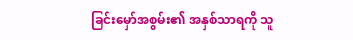ခြင်းမှော်အစွမ်း၏ အနှစ်သာရကို သူ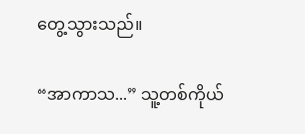တွေ့သွားသည်။

“အာကာသ...” သူ့တစ်ကိုယ်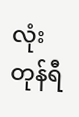လုံး တုန်ရီ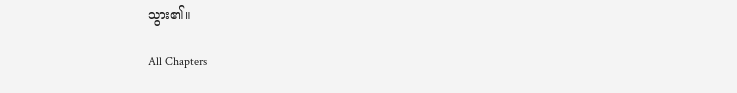သွား၏။

All Chapters